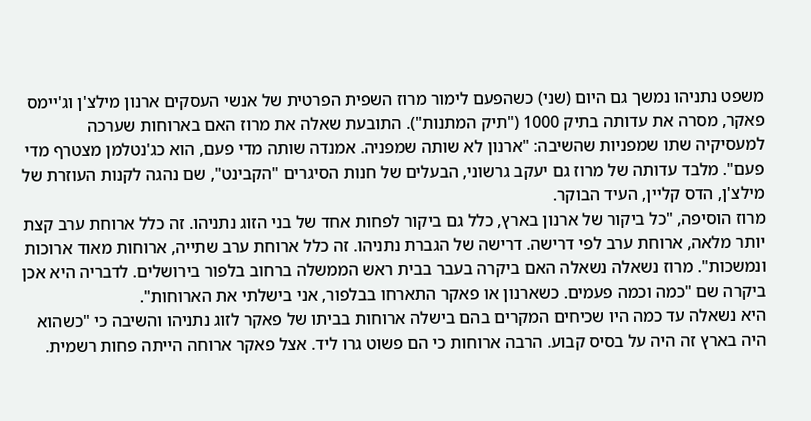משפט נתניהו נמשך גם היום (שני) כשהפעם לימור מרוז השפית הפרטית של אנשי העסקים ארנון מילצ'ן וג'יימס פאקר, מסרה את עדותה בתיק 1000 ("תיק המתנות"). התובעת שאלה את מרוז האם בארוחות שערכה למעסיקיה שתו שמפניות שהשיבה: "ארנון לא שותה שמפניה. אמנדה שותה מדי פעם, הוא כג'נטלמן מצטרף מדי פעם". מלבד עדותה של מרוז גם יעקב גרשוני, הבעלים של חנות הסיגרים "הקבינט", שם נהגה לקנות העוזרת של מילצ'ן, הדס קליין, העיד הבוקר.
מרוז הוסיפה, "כל ביקור של ארנון בארץ, כלל גם ביקור לפחות אחד של בני הזוג נתניהו. זה כלל ארוחת ערב קצת יותר מלאה, ארוחת ערב לפי דרישה. דרישה של הגברת נתניהו. זה כלל ארוחת ערב שתייה, ארוחות מאוד ארוכות ונמשכות". מרוז נשאלה נשאלה האם ביקרה בעבר בבית ראש הממשלה ברחוב בלפור בירושלים. לדבריה היא אכן ביקרה שם "כמה וכמה פעמים. כשארנון או פאקר התארחו בבלפור, אני בישלתי את הארוחות".
היא נשאלה עד כמה היו שכיחים המקרים בהם בישלה ארוחות בביתו של פאקר לזוג נתניהו והשיבה כי "כשהוא היה בארץ זה היה על בסיס קבוע. הרבה ארוחות כי הם פשוט גרו ליד. אצל פאקר ארוחה הייתה פחות רשמית.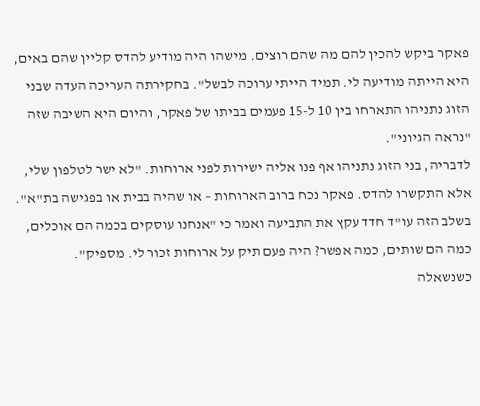פאקר ביקש להכין להם מה שהם רוצים. מישהו היה מודיע להדס קליין שהם באים, היא הייתה מודיעה לי. תמיד הייתי ערוכה לבשל". בחקירתה העריכה העדה שבני הזוג נתניהו התארחו בין 10 ל-15 פעמים בביתו של פאקר, והיום היא השיבה שזה "נראה הגיוני".
לדבריה, בני הזוג נתניהו אף פנו אליה ישירות לפני ארוחות. "לא ישר לטלפון שלי, אלא התקשרו להדס. פאקר נכח ברוב הארוחות – או שהיה בבית או בפגישה בת"א". בשלב הזה עו"ד חדד עקץ את התביעה ואמר כי "אנחנו עוסקים בכמה הם אוכלים, כמה הם שותים, כמה אפשר? היה פעם תיק על ארוחות זכור לי. מספיק".
כשנשאלה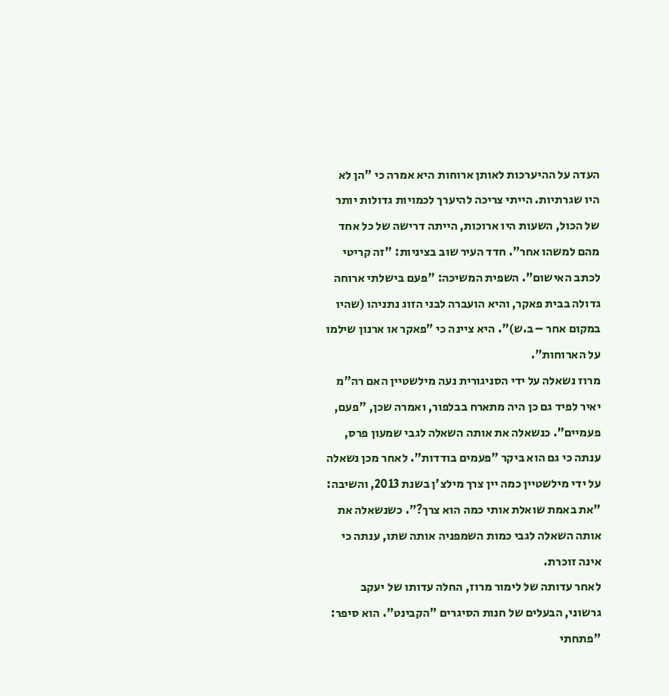העדה על ההיערכות לאותן ארוחות היא אמרה כי "הן לא היו שגרתיות. הייתי צריכה להיערך לכמויות גדולות יותר של הכול, השעות היו ארוכות, הייתה דרישה של כל אחד מהם למשהו אחר". חדד העיר שוב בציניות: "זה קריטי לכתב האישום". השפית המשיכה: "פעם בישלתי ארוחה גדולה בבית פאקר, והיא הועברה לבני הזוג נתניהו (שהיו במקום אחר – ב.ש)". היא ציינה כי "פאקר או ארנון שילמו על הארוחות".
מרוז נשאלה על ידי הסניגורית נעה מילשטיין האם רה"מ יאיר לפיד גם כן היה מתארח בבלפור, ואמרה שכן, "פעם, פעמיים". כנשאלה את אותה השאלה לגבי שמעון פרס, ענתה כי גם הוא ביקר "פעמים בודדות". לאחר מכן נשאלה על ידי מילשטיין כמה יין צרך מילצ'ן בשנת 2013, והשיבה: "את באמת שואלת אותי כמה הוא צרך?". כשנשאלה את אותה השאלה לגבי כמות השמפניה אותה שתו, ענתה כי אינה זוכרת.
לאחר עדותה של לימור מרוז, החלה עדותו של יעקב גרשוני, הבעלים של חנות הסיגרים "הקבינט". הוא סיפר: "פתחתי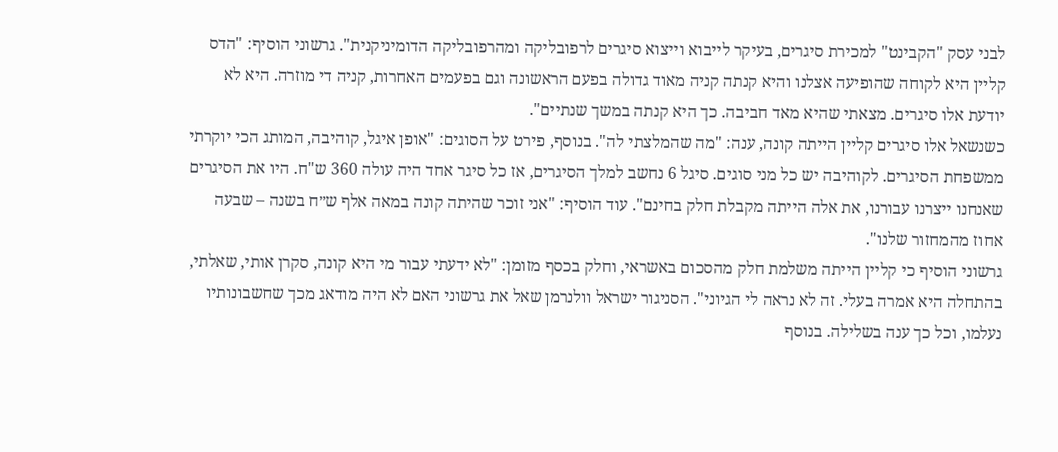לבני עסק "הקבינט" למכירת סיגרים, בעיקר לייבוא וייצוא סיגרים לרפובליקה ומהרפובליקה הדומיניקנית". גרשוני הוסיף: "הדס קליין היא לקוחה שהופיעה אצלנו והיא קנתה קניה מאוד גדולה בפעם הראשונה וגם בפעמים האחרות, קניה די מוזרה. היא לא יודעת אלו סיגרים. מצאתי שהיא מאד חביבה. כך היא קנתה במשך שנתיים".
כשנשאל אלו סיגרים קליין הייתה קונה, ענה: "מה שהמלצתי לה". בנוסף, פירט על הסוגים: "אופן איגל, קוהיבה, המותג הכי יוקרתי ממשפחת הסיגרים. לקוהיבה יש כל מני סוגים. סיגל 6 נחשב למלך הסיגרים, אז כל סיגר אחד היה עולה 360 ש"ח. היו את הסיגרים שאנחנו ייצרנו עבורנו, את אלה הייתה מקבלת חלק בחינם". עוד הוסיף: "אני זוכר שהיתה קונה במאה אלף ש״ח בשנה – שבעה אחוז מהמחזור שלנו".
גרשוני הוסיף כי קליין הייתה משלמת חלק מהסכום באשראי, וחלק בכסף מזומן: "לא ידעתי עבור מי היא קונה, סקרן אותי, שאלתי, בהתחלה היא אמרה בעלי. זה לא נראה לי הגיוני". הסניגור ישראל וולנרמן שאל את גרשוני האם לא היה מודאג מכך שחשבונותיו נעלמו, וכל כך ענה בשלילה. בנוסף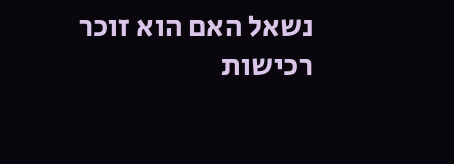נשאל האם הוא זוכר רכישות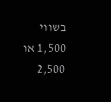בשווי 1,500 או 2,500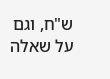ש"ח, וגם על שאלה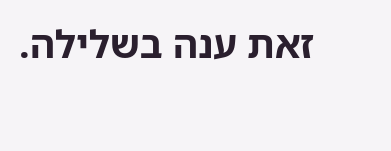זאת ענה בשלילה.